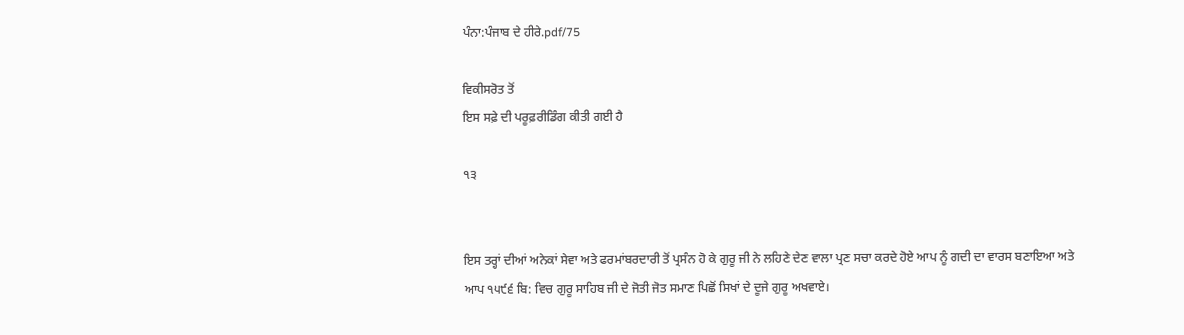ਪੰਨਾ:ਪੰਜਾਬ ਦੇ ਹੀਰੇ.pdf/75

ਵਿਕੀਸਰੋਤ ਤੋਂ
ਇਸ ਸਫ਼ੇ ਦੀ ਪਰੂਫ਼ਰੀਡਿੰਗ ਕੀਤੀ ਗਈ ਹੈ

੧੩


ਇਸ ਤਰ੍ਹਾਂ ਦੀਆਂ ਅਨੇਕਾਂ ਸੇਵਾ ਅਤੇ ਫਰਮਾਂਬਰਦਾਰੀ ਤੋਂ ਪ੍ਰਸੰਨ ਹੋ ਕੇ ਗੁਰੂ ਜੀ ਨੇ ਲਹਿਣੇ ਦੇਣ ਵਾਲਾ ਪ੍ਰਣ ਸਚਾ ਕਰਦੇ ਹੋਏ ਆਪ ਨੂੰ ਗਦੀ ਦਾ ਵਾਰਸ ਬਣਾਇਆ ਅਤੇ ਆਪ ੧੫੯੬ ਬਿ: ਵਿਚ ਗੁਰੂ ਸਾਹਿਬ ਜੀ ਦੇ ਜੋਤੀ ਜੋਤ ਸਮਾਣ ਪਿਛੋਂ ਸਿਖਾਂ ਦੇ ਦੂਜੇ ਗੁਰੂ ਅਖਵਾਏ।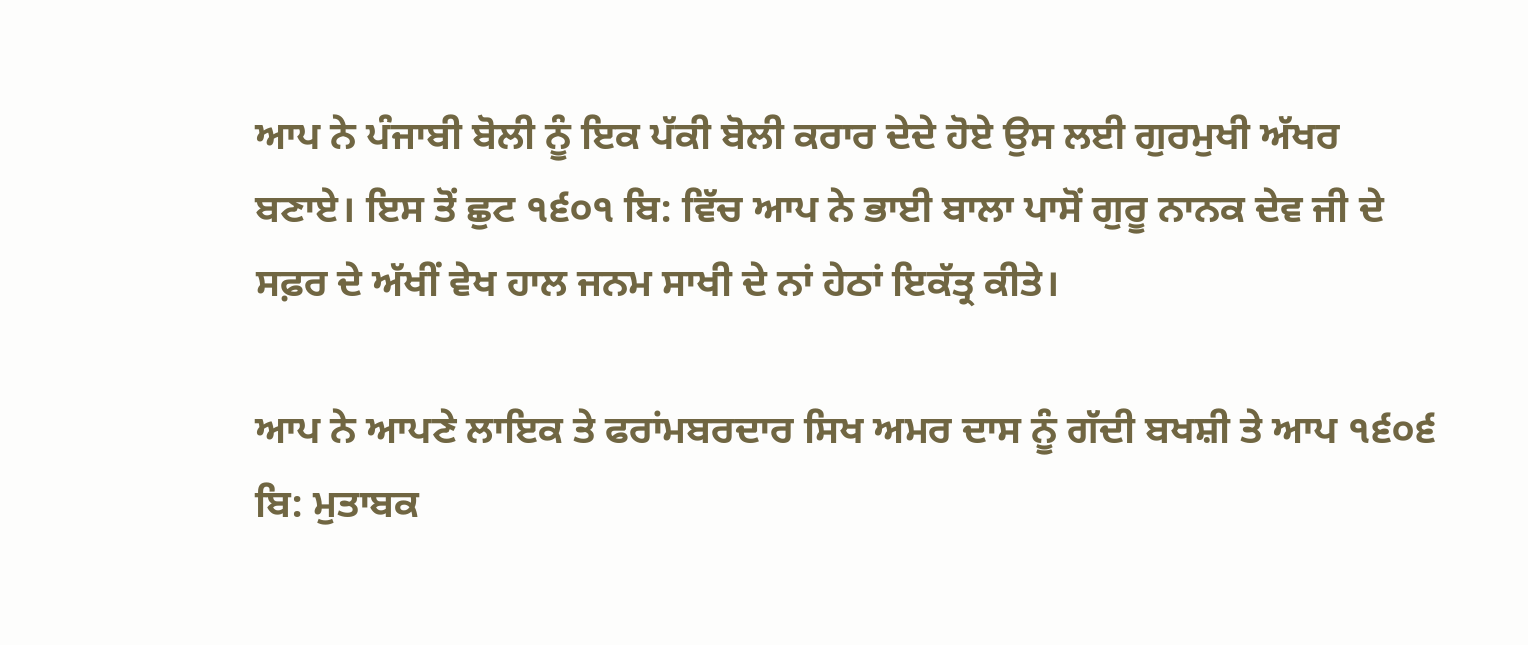ਆਪ ਨੇ ਪੰਜਾਬੀ ਬੋਲੀ ਨੂੰ ਇਕ ਪੱਕੀ ਬੋਲੀ ਕਰਾਰ ਦੇਦੇ ਹੋਏ ਉਸ ਲਈ ਗੁਰਮੁਖੀ ਅੱਖਰ ਬਣਾਏ। ਇਸ ਤੋਂ ਛੁਟ ੧੬੦੧ ਬਿ: ਵਿੱਚ ਆਪ ਨੇ ਭਾਈ ਬਾਲਾ ਪਾਸੋਂ ਗੁਰੂ ਨਾਨਕ ਦੇਵ ਜੀ ਦੇ ਸਫ਼ਰ ਦੇ ਅੱਖੀਂ ਵੇਖ ਹਾਲ ਜਨਮ ਸਾਖੀ ਦੇ ਨਾਂ ਹੇਠਾਂ ਇਕੱਤ੍ਰ ਕੀਤੇ।

ਆਪ ਨੇ ਆਪਣੇ ਲਾਇਕ ਤੇ ਫਰਾਂਮਬਰਦਾਰ ਸਿਖ ਅਮਰ ਦਾਸ ਨੂੰ ਗੱਦੀ ਬਖਸ਼ੀ ਤੇ ਆਪ ੧੬੦੬ ਬਿ: ਮੁਤਾਬਕ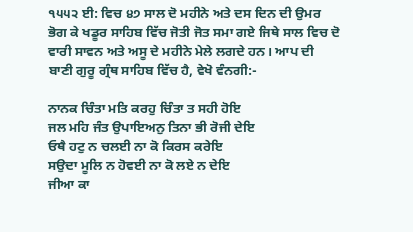੧੫੫੨ ਈ: ਵਿਚ ੪੭ ਸਾਲ ਦੋ ਮਹੀਨੇ ਅਤੇ ਦਸ ਦਿਨ ਦੀ ਉਮਰ ਭੋਗ ਕੇ ਖਡੂਰ ਸਾਹਿਬ ਵਿੱਚ ਜੋਤੀ ਜੋਤ ਸਮਾ ਗਏ ਜਿਥੇ ਸਾਲ ਵਿਚ ਦੋ ਵਾਰੀ ਸਾਵਨ ਅਤੇ ਅਸੂ ਦੇ ਮਹੀਨੇ ਮੇਲੇ ਲਗਦੇ ਹਨ। ਆਪ ਦੀ ਬਾਣੀ ਗੁਰੂ ਗ੍ਰੰਥ ਸਾਹਿਬ ਵਿੱਚ ਹੈ, ਵੇਖੋ ਵੰਨਗੀ:-

ਨਾਨਕ ਚਿੰਤਾ ਮਤਿ ਕਰਹੁ ਚਿੰਤਾ ਤ ਸਹੀ ਹੋਇ
ਜਲ ਮਹਿ ਜੰਤ ਉਪਾਇਅਨੁ ਤਿਨਾ ਭੀ ਰੋਜੀ ਦੇਇ
ਓਥੈ ਹਟੁ ਨ ਚਲਈ ਨਾ ਕੋ ਕਿਰਸ ਕਰੇਇ
ਸਉਦਾ ਮੂਲਿ ਨ ਹੋਵਈ ਨਾ ਕੋ ਲਏ ਨ ਦੇਇ
ਜੀਆ ਕਾ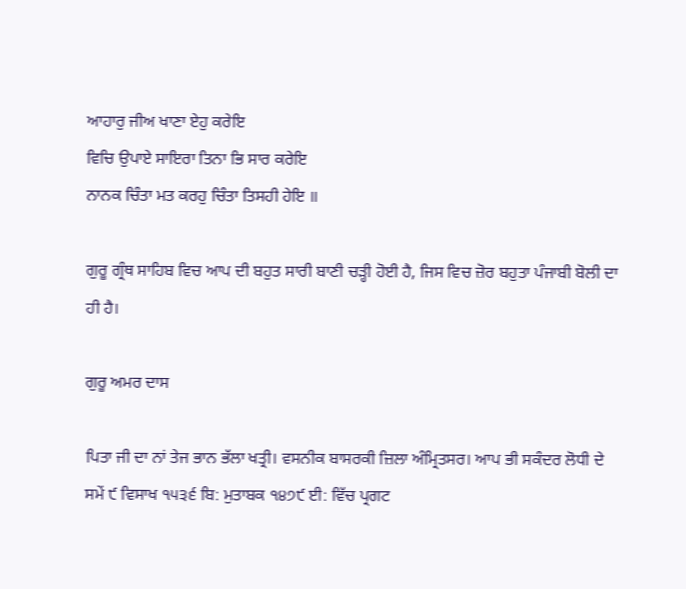ਆਹਾਰੁ ਜੀਅ ਖਾਣਾ ਏਹੁ ਕਰੇਇ
ਵਿਚਿ ਉਪਾਏ ਸਾਇਰਾ ਤਿਨਾ ਭਿ ਸਾਰ ਕਰੇਇ
ਨਾਨਕ ਚਿੰਤਾ ਮਤ ਕਰਹੁ ਚਿੰਤਾ ਤਿਸਹੀ ਹੇਇ ॥

ਗੁਰੂ ਗ੍ਰੰਥ ਸਾਹਿਬ ਵਿਚ ਆਪ ਦੀ ਬਹੁਤ ਸਾਰੀ ਬਾਣੀ ਚੜ੍ਹੀ ਹੋਈ ਹੈ, ਜਿਸ ਵਿਚ ਜ਼ੋਰ ਬਹੁਤਾ ਪੰਜਾਬੀ ਬੋਲੀ ਦਾ ਹੀ ਹੈ।

ਗੁਰੂ ਅਮਰ ਦਾਸ

ਪਿਤਾ ਜੀ ਦਾ ਨਾਂ ਤੇਜ ਭਾਨ ਭੱਲਾ ਖਤ੍ਰੀ। ਵਸਨੀਕ ਬਾਸਰਕੀ ਜ਼ਿਲਾ ਅੰਮ੍ਰਿਤਸਰ। ਆਪ ਭੀ ਸਕੰਦਰ ਲੋਧੀ ਦੇ ਸਮੇਂ ੯ ਵਿਸਾਖ ੧੫੩੬ ਬਿ: ਮੁਤਾਬਕ ੧੪੭੯ ਈ: ਵਿੱਚ ਪ੍ਰਗਟ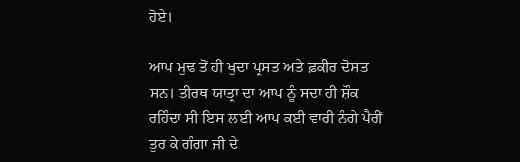ਹੋਏ।

ਆਪ ਮੁਢ ਤੋਂ ਹੀ ਖੁਦਾ ਪ੍ਰਸਤ ਅਤੇ ਫ਼ਕੀਰ ਦੋਸਤ ਸਨ। ਤੀਰਥ ਯਾਤ੍ਰਾ ਦਾ ਆਪ ਨੂੰ ਸਦਾ ਹੀ ਸ਼ੌਕ ਰਹਿੰਦਾ ਸੀ ਇਸ ਲਈ ਆਪ ਕਈ ਵਾਰੀ ਨੰਗੇ ਪੈਰੀਂ ਤੁਰ ਕੇ ਗੰਗਾ ਜੀ ਦੇ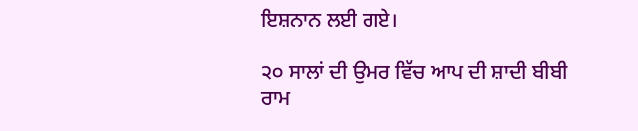ਇਸ਼ਨਾਨ ਲਈ ਗਏ।

੨੦ ਸਾਲਾਂ ਦੀ ਉਮਰ ਵਿੱਚ ਆਪ ਦੀ ਸ਼ਾਦੀ ਬੀਬੀ ਰਾਮ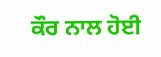ਕੌਰ ਨਾਲ ਹੋਈ